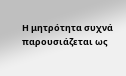Η μητρότητα συχνά παρουσιάζεται ως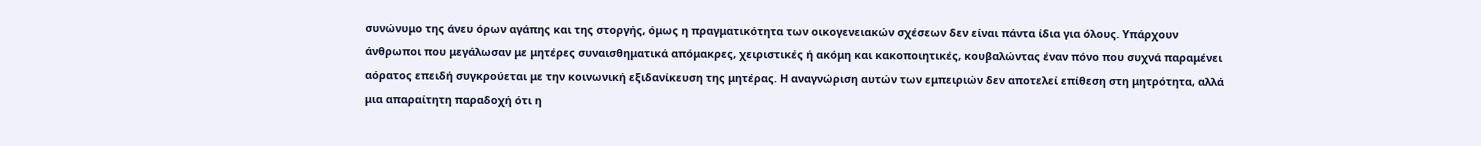συνώνυμο της άνευ όρων αγάπης και της στοργής, όμως η πραγματικότητα των οικογενειακών σχέσεων δεν είναι πάντα ίδια για όλους. Υπάρχουν άνθρωποι που μεγάλωσαν με μητέρες συναισθηματικά απόμακρες, χειριστικές ή ακόμη και κακοποιητικές, κουβαλώντας έναν πόνο που συχνά παραμένει αόρατος επειδή συγκρούεται με την κοινωνική εξιδανίκευση της μητέρας. Η αναγνώριση αυτών των εμπειριών δεν αποτελεί επίθεση στη μητρότητα, αλλά μια απαραίτητη παραδοχή ότι η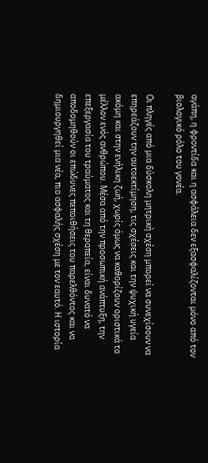αγάπη, η φροντίδα και η ασφάλεια δεν εξασφαλίζονται μόνο από τον βιολογικό ρόλο του γονέα.

Οι πληγές από μια δύσκολη μητρική σχέση μπορεί να συνεχίσουν να επηρεάζουν την αυτοεκτίμηση, τις σχέσεις και την ψυχική υγεία ακόμη και στην ενήλικη ζωή, χωρίς όμως να καθορίζουν οριστικά το μέλλον ενός ανθρώπου. Μέσα από την προσωπική ανάπτυξη, την επεξεργασία του τραύματος και τη θεραπεία, είναι δυνατό να αποδομηθούν οι επώδυνες πεποιθήσεις του παρελθόντος και να δημιουργηθεί μια νέα, πιο ασφαλής σχέση με τον εαυτό. Η ιστορία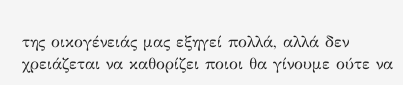της οικογένειάς μας εξηγεί πολλά, αλλά δεν χρειάζεται να καθορίζει ποιοι θα γίνουμε ούτε να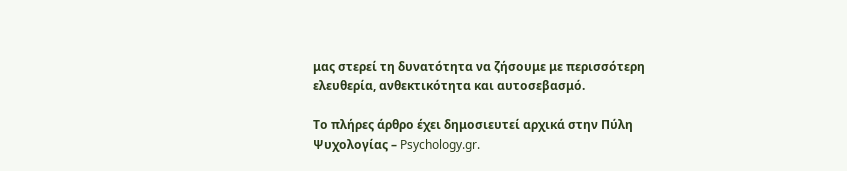μας στερεί τη δυνατότητα να ζήσουμε με περισσότερη ελευθερία, ανθεκτικότητα και αυτοσεβασμό.

Το πλήρες άρθρο έχει δημοσιευτεί αρχικά στην Πύλη Ψυχολογίας – Psychology.gr.